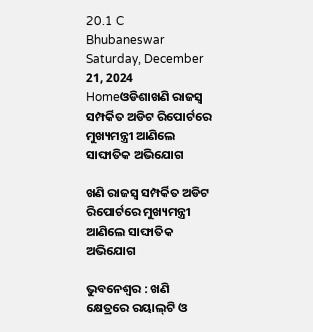20.1 C
Bhubaneswar
Saturday, December 21, 2024
Homeଓଡିଶାଖଣି ରାଜସ୍ବ ସମ୍ପର୍କିତ ଅଡିଟ ରିପୋର୍ଟରେ ମୁଖ୍ୟମନ୍ତ୍ରୀ ଆଣିଲେ ସାଙ୍ଘାତିକ ଅଭିଯୋଗ

ଖଣି ରାଜସ୍ବ ସମ୍ପର୍କିତ ଅଡିଟ ରିପୋର୍ଟରେ ମୁଖ୍ୟମନ୍ତ୍ରୀ ଆଣିଲେ ସାଙ୍ଘାତିକ ଅଭିଯୋଗ

ଭୁବନେଶ୍ବର : ଖଣି କ୍ଷେତ୍ରରେ ରୟାଲ୍‌ଟି ଓ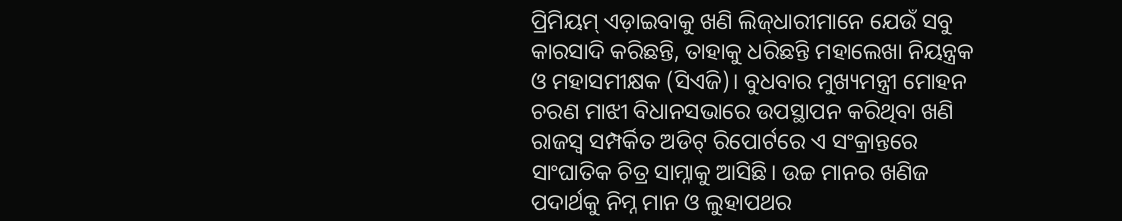ପ୍ରିମିୟମ୍ ଏଡ଼ାଇବାକୁ ଖଣି ଲିଜ୍‌ଧାରୀମାନେ ଯେଉଁ ସବୁ କାରସାଦି କରିଛନ୍ତି, ତାହାକୁ ଧରିଛନ୍ତି ମହାଲେଖା ନିୟନ୍ତ୍ରକ ଓ ମହାସମୀକ୍ଷକ (ସିଏଜି)। ବୁଧବାର ମୁଖ୍ୟମନ୍ତ୍ରୀ ମୋହନ ଚରଣ ମାଝୀ ବିଧାନସଭାରେ ଉପସ୍ଥାପନ କରିଥିବା ଖଣି ରାଜସ୍ବ ସମ୍ପର୍କିତ ଅଡିଟ୍ ରିପୋର୍ଟରେ ଏ ସଂକ୍ରାନ୍ତରେ ସାଂଘାତିକ ଚିତ୍ର ସାମ୍ନାକୁ ଆସିଛି। ଉଚ୍ଚ ମାନର ଖଣିଜ ପଦାର୍ଥକୁ ନିମ୍ନ ମାନ ଓ ଲୁହାପଥର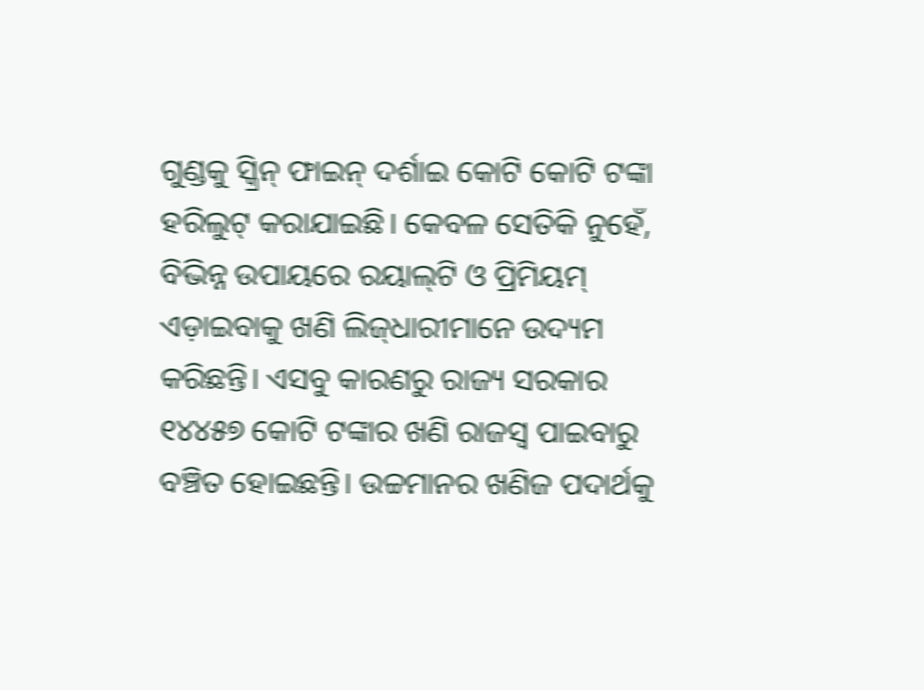ଗୁଣ୍ଡକୁ ସ୍କ୍ରିନ୍ ଫାଇନ୍ ଦର୍ଶାଇ କୋଟି କୋଟି ଟଙ୍କା ହରିଲୁଟ୍ କରାଯାଇଛି। କେବଳ ସେତିକି ନୁହେଁ, ବିଭିନ୍ନ ଉପାୟରେ ରୟାଲ୍‌ଟି ଓ ପ୍ରିମିୟମ୍ ଏଡ଼ାଇବାକୁ ଖଣି ଲିଜ୍‌ଧାରୀମାନେ ଉଦ୍ୟମ କରିଛନ୍ତି। ଏସବୁ କାରଣରୁ ରାଜ୍ୟ ସରକାର ୧୪୪୫୭ କୋଟି ଟଙ୍କାର ଖଣି ରାଜସ୍ବ ପାଇବାରୁ ବଞ୍ଚିତ ହୋଇଛନ୍ତି। ଉଚ୍ଚମାନର ଖଣିଜ ପଦାର୍ଥକୁ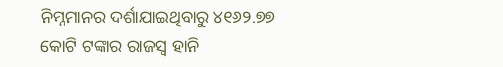ନିମ୍ନମାନର ଦର୍ଶାଯାଇଥିବାରୁ ୪୧୬୨.୭୭ କୋଟି ଟଙ୍କାର ରାଜସ୍ବ ହାନି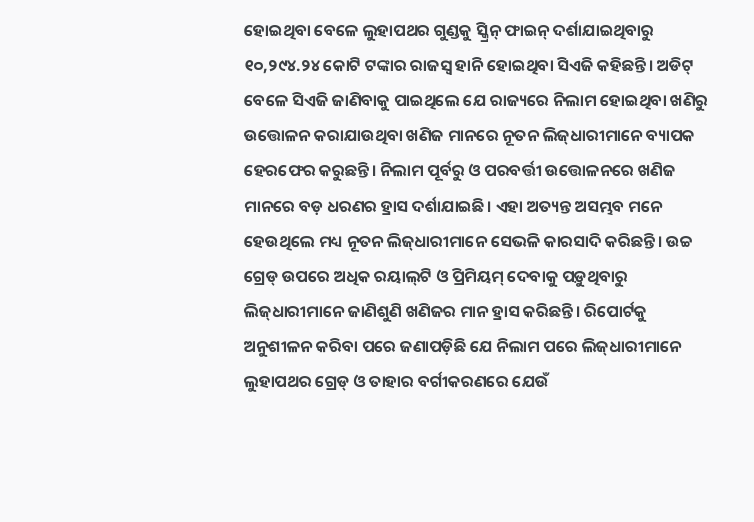ହୋଇଥିବା ବେଳେ ଲୁହାପଥର ଗୁଣ୍ଡକୁ ସ୍କ୍ରିନ୍ ଫାଇନ୍ ଦର୍ଶାଯାଇଥିବାରୁ ୧୦,୨୯୪.୨୪ କୋଟି ଟଙ୍କାର ରାଜସ୍ବ ହାନି ହୋଇଥିବା ସିଏଜି କହିଛନ୍ତି। ଅଡିଟ୍‌ ବେଳେ ସିଏଜି ଜାଣିବାକୁ ପାଇଥିଲେ ଯେ ରାଜ୍ୟରେ ନିଲାମ ହୋଇଥିବା ଖଣିରୁ ଉତ୍ତୋଳନ କରାଯାଉଥିବା ଖଣିଜ ମାନରେ ନୂତନ ଲିଜ୍‌ଧାରୀମାନେ ବ୍ୟାପକ ହେରଫେର କରୁଛନ୍ତି। ନିଲାମ ପୂର୍ବରୁ ଓ ପରବର୍ତ୍ତୀ ଉତ୍ତୋଳନରେ ଖଣିଜ ମାନରେ ବଡ଼ ଧରଣର ହ୍ରାସ ଦର୍ଶାଯାଇଛି। ଏହା ଅତ୍ୟନ୍ତ ଅସମ୍ଭବ ମନେ ହେଉଥିଲେ ମଧ୍ୟ ନୂତନ ଲିଜ୍‌ଧାରୀମାନେ ସେଭଳି କାରସାଦି କରିଛନ୍ତି। ଉଚ୍ଚ ଗ୍ରେଡ୍‌ ଉପରେ ଅଧିକ ରୟାଲ୍‌ଟି ଓ ପ୍ରିମିୟମ୍ ଦେବାକୁ ପଡ଼ୁଥିବାରୁ ଲିଜ୍‌ଧାରୀମାନେ ଜାଣିଶୁଣି ଖଣିଜର ମାନ ହ୍ରାସ କରିଛନ୍ତି। ରିପୋର୍ଟକୁ ଅନୁଶୀଳନ କରିବା ପରେ ଜଣାପଡ଼ିଛି ଯେ ନିଲାମ ପରେ ଲିଜ୍‌ଧାରୀମାନେ ଲୁହାପଥର ଗ୍ରେଡ୍‌ ଓ ତାହାର ବର୍ଗୀକରଣରେ ଯେଉଁ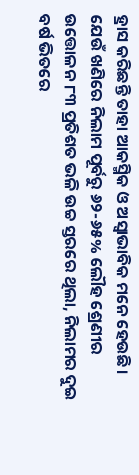ହ୍ରାସ କରିଛନ୍ତି ତାହା ଆକସ୍ମିକ ଓ ଅସ୍ବାଭାବିକ ମନେ ହେଉଛି। ଯେଉଁ ଖଣିରେ ନିଲାମ ପୂର୍ବରୁ ୬୨-୬୫% ଲୌହ ଶ୍ରେଣୀର ଉତ୍ତୋଳନ ୮୩ ପ୍ରତିଶତ ଭଳି ଉଚ୍ଚ ସ୍ତରରେ ଥିଲା, ନିଲାମର ଦୁଇ ବର୍ଷ ଭିତରେ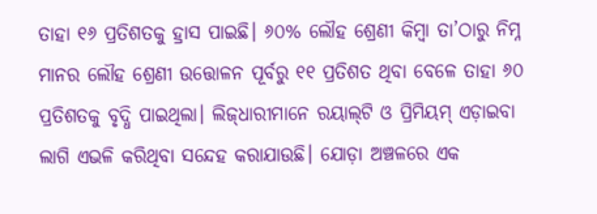ତାହା ୧୬ ପ୍ରତିଶତକୁ ହ୍ରାସ ପାଇଛି। ୬୦% ଲୌହ ଶ୍ରେଣୀ କିମ୍ବା ତା’ଠାରୁ ନିମ୍ନ ମାନର ଲ‌ୌହ ଶ୍ରେଣୀ ଉତ୍ତୋଳନ ପୂର୍ବରୁ ୧୧ ପ୍ରତିଶତ ଥିବା ବେଳେ ତାହା ୬୦ ପ୍ରତିଶତକୁ ବୃଦ୍ଧି ପାଇଥିଲା। ଲିଜ୍‌ଧାରୀମାନେ ରୟାଲ୍‌ଟି ଓ ପ୍ରିମିୟମ୍ ଏଡ଼ାଇବା ଲାଗି ଏଭଳି କରିଥିବା ସନ୍ଦେହ କରାଯାଉଛି। ଯୋଡ଼ା ଅଞ୍ଚଳରେ ଏକ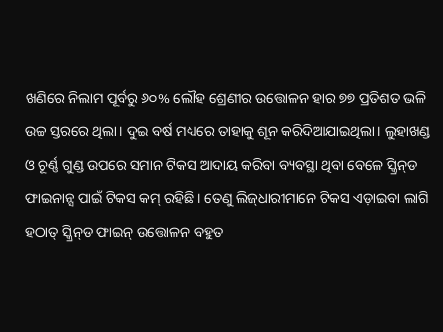ଖଣିରେ ନିଲାମ ପୂର୍ବରୁ ୬୦% ଲୌହ ଶ୍ରେଣୀର ଉତ୍ତୋଳନ ହାର ୭୭ ପ୍ରତିଶତ ଭଳି ଉଚ୍ଚ ସ୍ତରରେ ଥିଲା। ଦୁଇ ବର୍ଷ ମଧ୍ୟରେ ତାହାକୁ ଶୂନ କରିଦିଆଯାଇଥିଲା। ଲୁହାଖଣ୍ଡ ଓ ଚୂର୍ଣ୍ଣ ଗୁଣ୍ଡ ଉପରେ ସମାନ ଟିକସ ଆଦାୟ କରିବା ବ୍ୟବସ୍ଥା ଥିବା ବେଳେ ସ୍କ୍ରିନ୍‌ଡ ଫାଇନାନ୍ସ ପାଇଁ ଟିକସ କମ୍ ରହିଛି। ତେଣୁ ଲିଜ୍‌ଧାରୀମାନେ ଟିକସ ଏଡ଼ାଇବା ଲାଗି ହଠାତ୍‌ ସ୍କ୍ରିନ୍‌ଡ ଫାଇନ୍ ଉତ୍ତୋଳନ ବହୁତ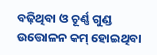ବଢ଼ିଥିବା ଓ ଚୂର୍ଣ୍ଣ ଗୁଣ୍ଡ ଉତ୍ତୋଳନ କମ୍ ହୋଇଥିବା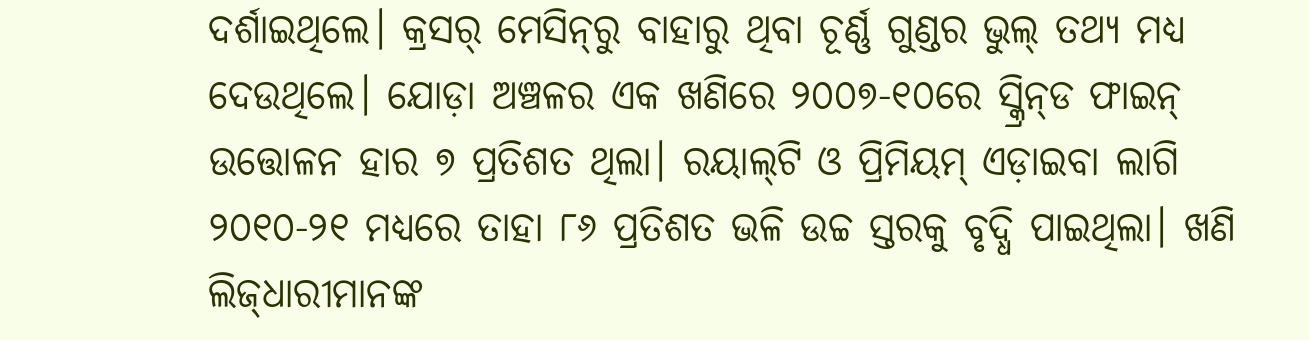ଦର୍ଶାଇଥିଲେ। କ୍ରସର୍‌ ମେସିନ୍‌ରୁ ବାହାରୁ ଥିବା ଚୂର୍ଣ୍ଣ ଗୁଣ୍ଡର ଭୁଲ୍‌ ତଥ୍ୟ ମଧ୍ୟ ଦେଉଥିଲେ। ଯୋଡ଼ା ଅଞ୍ଚଳର ଏକ ଖଣିରେ ୨୦୦୭-୧୦ରେ ସ୍କ୍ରିନ୍‌ଡ ଫାଇନ୍ ଉତ୍ତୋଳନ ହାର ୭ ପ୍ରତିଶତ ଥିଲା। ରୟାଲ୍‌ଟି ଓ ପ୍ରିମିୟମ୍ ଏଡ଼ାଇବା ଲାଗି ୨୦୧୦-୨୧ ମଧ୍ୟରେ ତାହା ୮୬ ପ୍ରତିଶତ ଭଳି ଉଚ୍ଚ ସ୍ତରକୁ ବୃଦ୍ଧି ପାଇଥିଲା। ଖଣି ଲିଜ୍‌ଧାରୀମାନଙ୍କ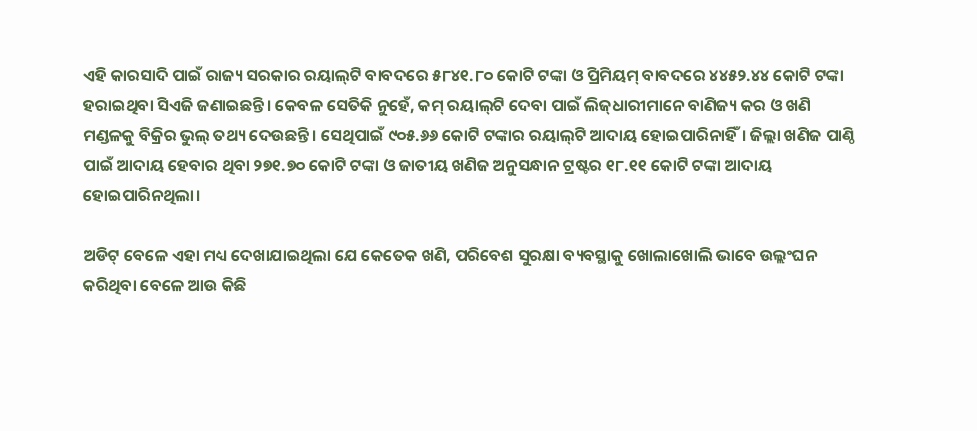ଏହି କାରସାଦି ପାଇଁ ରାଜ୍ୟ ସରକାର ରୟାଲ୍‌ଟି ବାବଦରେ ୫୮୪୧.୮୦ କୋଟି ଟଙ୍କା ଓ ପ୍ରିମିୟମ୍ ବାବଦରେ ୪୪୫୨.୪୪ କୋଟି ଟଙ୍କା ହରାଇଥିବା ସିଏଜି ଜଣାଇଛନ୍ତି। କେବଳ ସେତିକି ନୁହେଁ, କମ୍ ରୟାଲ୍‌ଟି ଦେବା ପାଇଁ ଲିଜ୍‌ଧାରୀମାନେ ବାଣିଜ୍ୟ କର ଓ ଖଣି ମଣ୍ଡଳକୁ ବିକ୍ରିର ଭୁଲ୍‌ ତଥ୍ୟ ଦେଉଛନ୍ତି। ସେଥିପାଇଁ ୯୦୫.୬୬ କୋଟି ଟଙ୍କାର ରୟାଲ୍‌ଟି ଆଦାୟ ହୋଇପାରିନାହିଁ। ଜିଲ୍ଲା ଖଣିଜ ପାଣ୍ଠି ପାଇଁ ଆଦାୟ ହେବାର ଥିବା ୨୭୧.୭୦ କୋଟି ଟଙ୍କା ଓ ଜାତୀୟ ଖଣିଜ ଅନୁସନ୍ଧାନ ଟ୍ରଷ୍ଟର ୧୮.୧୧ କୋଟି ଟଙ୍କା ଆଦାୟ ହୋଇପାରିନଥିଲା।

ଅଡିଟ୍ ବେଳେ ଏହା ମଧ୍ୟ ଦେଖାଯାଇଥିଲା ଯେ କେତେକ ଖଣି, ପରିବେଶ ସୁରକ୍ଷା ବ୍ୟବସ୍ଥାକୁ ଖୋଲାଖୋଲି ଭାବେ ଉଲ୍ଲଂଘନ କରିଥିବା ବେଳେ ଆଉ କିଛି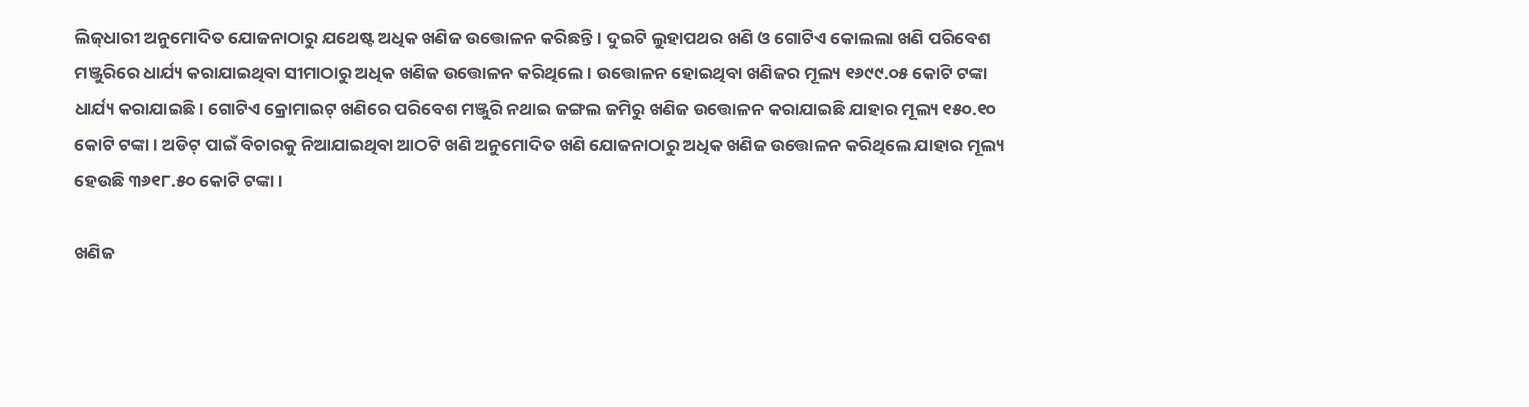ଲିଜ୍‌ଧାରୀ ଅନୁମୋଦିତ ଯୋଜନାଠାରୁ ଯଥେଷ୍ଟ ଅଧିକ ଖଣିଜ ଉତ୍ତୋଳନ କରିଛନ୍ତି। ଦୁଇଟି ଲୁହାପଥର ଖଣି ଓ ଗୋଟିଏ କୋଲଲା ଖଣି ପରିବେଶ ମଞ୍ଜୁରିରେ ଧାର୍ଯ୍ୟ କରାଯାଇଥିବା ସୀମାଠାରୁ ଅଧିକ ଖଣିଜ ଉତ୍ତୋଳନ କରିଥିଲେ। ଉତ୍ତୋଳନ ହୋଇଥିବା ଖଣିଜର ମୂଲ୍ୟ ୧୬୯୯.୦୫ କୋଟି ଟଙ୍କା ଧାର୍ଯ୍ୟ କରାଯାଇଛି। ଗୋଟିଏ କ୍ରୋମାଇଟ୍‌ ଖଣିରେ ପରିବେଶ ମଞ୍ଜୁରି ନଥାଇ ଜଙ୍ଗଲ ଜମିରୁ ଖଣିଜ ଉତ୍ତୋଳନ କରାଯାଇଛି ଯାହାର ମୂଲ୍ୟ ୧୫୦.୧୦ କୋଟି ଟଙ୍କା। ଅଡିଟ୍ ପାଇଁ ବିଚାରକୁ ନିଆଯାଇଥିବା ଆଠଟି ଖଣି ଅନୁମୋଦିତ ଖଣି ଯୋଜନାଠାରୁ ଅଧିକ ଖଣିଜ ଉତ୍ତୋଳନ କରିଥିଲେ ଯାହାର ମୂଲ୍ୟ ହେଉଛି ୩୬୧୮.୫୦ କୋଟି ଟଙ୍କା।

ଖଣିଜ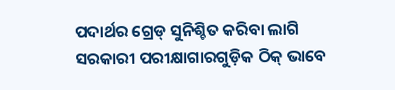ପଦାର୍ଥର ‌‌ଗ୍ରେଡ୍‌ ସୁନିଶ୍ଚିତ କରିବା ଲାଗି ସରକାରୀ ପରୀକ୍ଷାଗାରଗୁଡ଼ିକ ଠିକ୍ ଭାବେ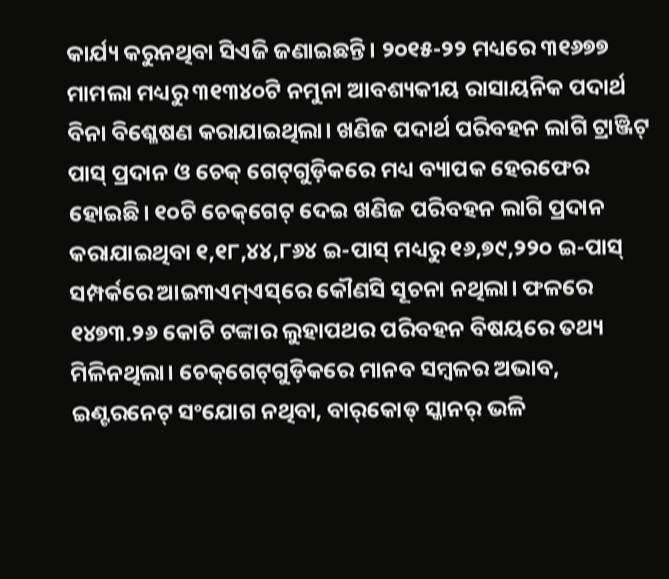କାର୍ଯ୍ୟ କରୁନଥିବା ସିଏଜି ଜଣାଇଛନ୍ତି। ୨୦୧୫-୨୨ ମଧ୍ୟରେ ୩୧୬୭୭ ମାମଲା ମଧ୍ୟରୁ ୩୧୩୪୦ଟି ନମୁନା ଆବଶ୍ୟକୀୟ ରାସାୟନିକ ପଦାର୍ଥ ବିନା ବି‌ଶ୍ଳେଷଣ କରାଯାଇଥିଲା। ଖଣିଜ ପଦାର୍ଥ ପରିବହନ ଲାଗି ଟ୍ରାଞ୍ଜିଟ୍ ପାସ୍ ପ୍ରଦାନ ଓ ଚେକ୍‌ ଗେଟ୍‌ଗୁଡ଼ିକରେ ମଧ୍ୟ ବ୍ୟାପକ ହେରଫେର ହୋଇଛି। ୧୦ଟି ଚେକ୍‌ଗେଟ୍‌ ଦେଇ ଖଣିଜ ପରିବହନ ଲାଗି ପ୍ରଦାନ କରାଯାଇଥିବା ୧,୧୮,୪୪,୮୬୪ ଇ-ପାସ୍ ମଧ୍ୟରୁ ୧୬,୭୯,୨୨୦ ଇ-ପାସ୍ ସମ୍ପର୍କରେ ଆଇ୩ଏମ୍‌ଏସ୍‌ରେ କୌଣସି ସୂଚନା ନଥିଲା। ଫଳରେ ୧୪୭୩.୨୬ କୋଟି ଟଙ୍କାର ଲୁହାପଥର ପରିବହନ ବିଷୟରେ ତଥ୍ୟ ମିଳିନଥିଲା। ଚେକ୍‌ଗେଟ୍‌ଗୁଡ଼ିକରେ ମାନବ ସମ୍ବଳର ଅଭାବ, ଇଣ୍ଟରନେଟ୍‌ ସଂଯୋଗ ନଥିବା, ବାର୍‌କୋଡ୍‌ ସ୍କାନର୍‌ ଭଳି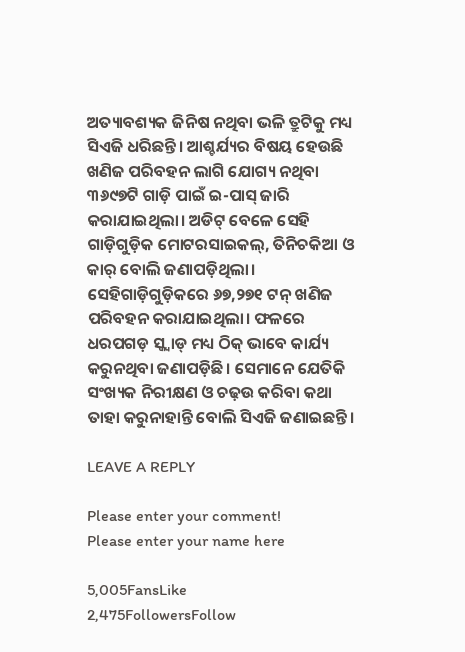ଅତ୍ୟାବଶ୍ୟକ ଜିନିଷ ନଥିବା ଭଳି ତ୍ରୁଟିକୁ ମଧ୍ୟ ସିଏଜି ଧରିଛନ୍ତି। ଆଶ୍ଚର୍ଯ୍ୟର ବିଷୟ ହେଉଛି ଖଣିଜ ପରିବହନ ଲାଗି ଯୋଗ୍ୟ ନଥିବା ୩୬୯୭ଟି ଗାଡ଼ି ପାଇଁ ଇ-ପାସ୍ ଜାରି କରାଯାଇଥିଲା। ଅଡିଟ୍‌ ବେଳେ ସେହି ଗାଡ଼ିଗୁଡ଼ିକ ମୋଟରସାଇକଲ୍, ତିନିଚକିଆ ଓ କାର୍ ବୋଲି ଜଣାପଡ଼ିଥିଲା। ସେହିଗାଡ଼ିଗୁଡ଼ିକରେ ୬୭,୨୭୧ ଟନ୍ ଖଣିଜ ପରିବହନ କରାଯାଇଥିଲା। ଫଳରେ ଧରପଗଡ଼ ସ୍କ୍ବାଡ୍‌ ମଧ୍ୟ ଠିକ୍ ଭାବେ କାର୍ଯ୍ୟ କରୁନଥିବା ଜଣାପଡ଼ିଛି। ସେମାନେ ଯେତିକି ସଂଖ୍ୟକ ନିରୀକ୍ଷଣ ଓ ଚଢ଼ଉ କରିବା କଥା ତାହା କରୁନାହାନ୍ତି ବୋଲି ସିଏଜି ଜଣାଇଛନ୍ତି।

LEAVE A REPLY

Please enter your comment!
Please enter your name here

5,005FansLike
2,475FollowersFollow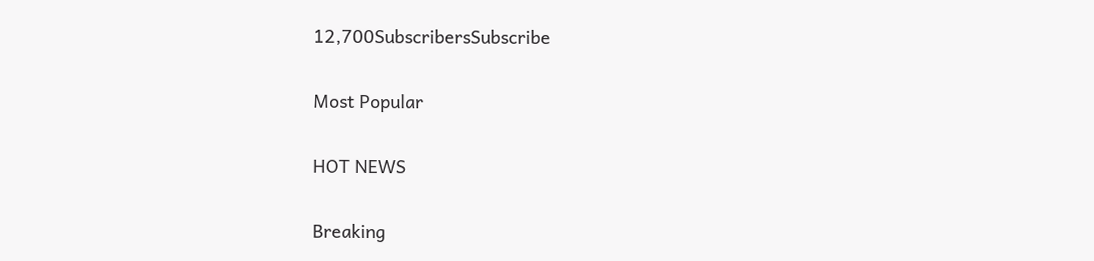12,700SubscribersSubscribe

Most Popular

HOT NEWS

Breaking